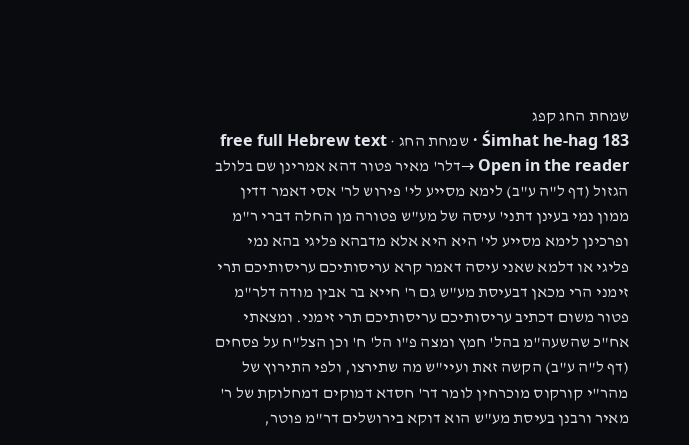שמחת החג קפג
Śimhat he-hag 183 · שמחת החג · free full Hebrew text
Open in the reader →דלר' מאיר פטור דהא אמרינן שם בלולב הגזול (דף ל"ה ע"ב) לימא מסייע לי' פירוש לר' אסי דאמר דדין ממון נמי בעינן דתני' עיסה של מע"ש פטורה מן החלה דברי ר"מ ופרכינן לימא מסייע לי' היא היא אלא מדבהא פליגי בהא נמי פליגי או דלמא שאני עיסה דאמר קרא עריסותיכם עריסותיכם תרי זימני הרי מכאן דבעיסת מע"ש גם ר' חייא בר אבין מודה דלר"מ פטור משום דכתיב עריסותיכם עריסותיכם תרי זימני. ומצאתי אח"כ שהשעה"מ בהל' חמץ ומצה פ"ו הל' ח' וכן הצל"ח על פסחים (דף ל"ה ע"ב) הקשה זאת ועיי"ש מה שתירצו, ולפי התירוץ של מהר"י קורקוס מוכרחין לומר דר' חסדא דמוקים דמחלוקת של ר' מאיר ורבנן בעיסת מע"ש הוא דוקא בירושלים דר"מ פוטר,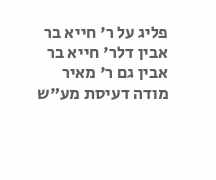פליג על ר' חייא בר אבין דלר' חייא בר אבין גם ר' מאיר מודה דעיסת מע"ש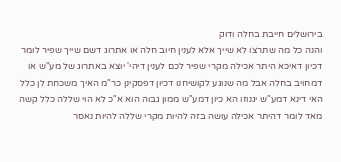בירושלים חייבת בחלה ודוק
והנה כל מה שתרצו לא שייך אלא לענין חיוב חלה או אתרוג דשם שייך שפיר לומר דכיון דאיכא היתר אכילה מקרי שפיר לכם לענין דיהי' יוצא באתרוג של מע"ש או דמחויב בחלה אבל מה שנוגע לקושיחנו דכיון דפסקינן כר"מ האיך משכחת לן כלל האי דינא דמע"ש יגנוזו הא כיון דמע"ש ממון גבוה הוא א"כ לא הוי שללה כלל קשה מאד לומר דהיתר אכילה עושה בזה להיות מקרי שללה להיות נאסר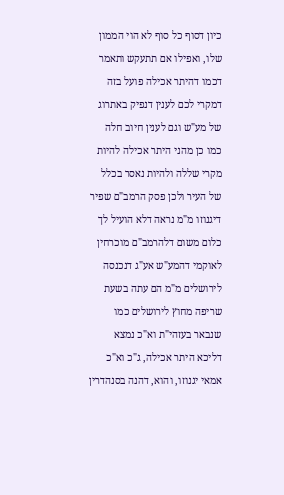כיון דסוף כל סוף לא הוי הממון שלו, ואפילו אם תתעקש ותאמר דכמו דהיתר אכילה פועל בזה דמקרי לכם לענין דנפיק באתרוג של מע"ש וגם לענין חיוב חלה כמו כן מהני היתר אכילה להיות מקרי שללה ולהיות נאסר בכלל של העיר ולכן פסק הרמב"ם שפיר דיגנוזו מ"מ נראה דלא הועיל לך כלום משום דלהרמב"ם מוכרחין לאוקמי דהמע"ש אע"ג דנכנסה לירושלים מ"מ הם עתה בשעת שריפה מחוץ לירושלים כמו שנבאר בעזהי"ת וא"כ נמצא דליכא היתר אכילה, ג"כ וא"כ אמאי יגנוזו, והוא, דהנה בסנהדרין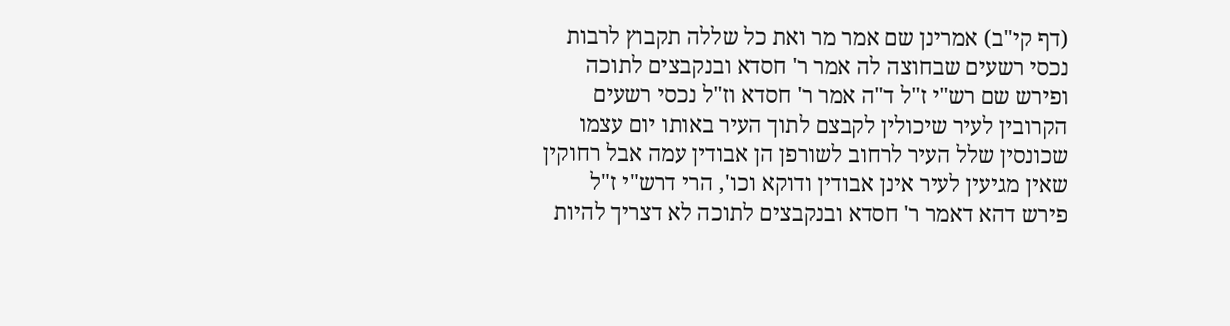(דף קי"ב) אמרינן שם אמר מר ואת כל שללה תקבוץ לרבות נכסי רשעים שבחוצה לה אמר ר' חסדא ובנקבצים לתוכה ופירש שם רש"י ז"ל ד"ה אמר ר' חסדא וז"ל נכסי רשעים הקרובין לעיר שיכולין לקבצם לתוך העיר באותו יום עצמו שכונסין שלל העיר לרחוב לשורפן הן אבודין עמה אבל רחוקין שאין מגיעין לעיר אינן אבודין ודוקא וכו', הרי דרש"י ז"ל פירש דהא דאמר ר' חסדא ובנקבצים לתוכה לא דצריך להיות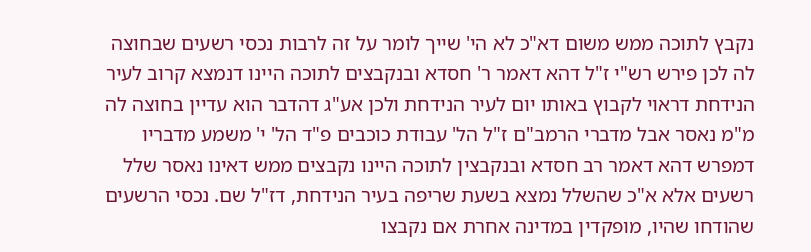נקבץ לתוכה ממש משום דא"כ לא הי' שייך לומר על זה לרבות נכסי רשעים שבחוצה לה לכן פירש רש"י ז"ל דהא דאמר ר' חסדא ובנקבצים לתוכה היינו דנמצא קרוב לעיר הנידחת דראוי לקבוץ באותו יום לעיר הנידחת ולכן אע"ג דהדבר הוא עדיין בחוצה לה מ"מ נאסר אבל מדברי הרמב"ם ז"ל הל' עבודת כוכבים פ"ד הל' י' משמע מדבריו דמפרש דהא דאמר רב חסדא ובנקבצין לתוכה היינו נקבצים ממש דאינו נאסר שלל רשעים אלא א"כ שהשלל נמצא בשעת שריפה בעיר הנידחת, דז"ל שם. נכסי הרשעים שהודחו שהיו, מופקדין במדינה אחרת אם נקבצו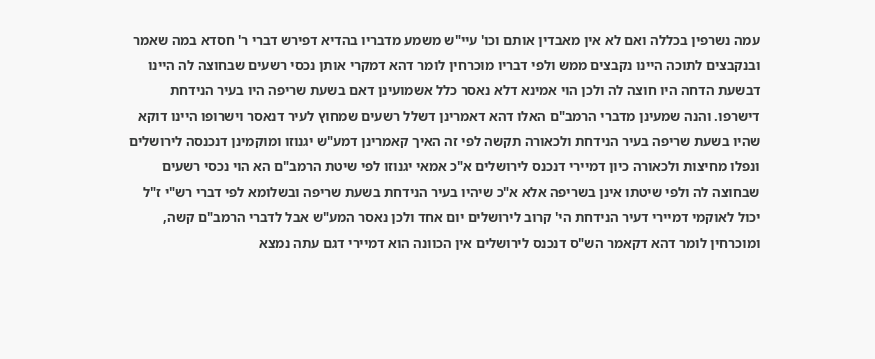עמה נשרפין בכללה ואם לא אין מאבדין אותם וכו' עיי"ש משמע מדבריו בהדיא דפירש דברי ר' חסדא במה שאמר ובנקבצים לתוכה היינו נקבצים ממש ולפי דבריו מוכרחין לומר דהא דמקרי אותן נכסי רשעים שבחוצה לה היינו דבשעת הדחה היו חוצה לה ולכן הוי אמינא דלא נאסר כלל אשמועינן דאם בשעת שריפה היו בעיר הנידחת דישרפו. והנה שמעינן מדברי הרמב"ם האלו דהא דאמרינן דשלל רשעים שמחוץ לעיר דנאסר וישרופו היינו דוקא שהיו בשעת שריפה בעיר הנידחת ולכאורה תקשה לפי זה האיך קאמרינן דמע"ש יגנוזו ומוקמינן דנכנסה לירושלים ונפלו מחיצות ולכאורה כיון דמיירי דנכנס לירושלים א"כ אמאי יגנוזו לפי שיטת הרמב"ם הא הוי נכסי רשעים שבחוצה לה ולפי שיטתו אינן בשריפה אלא א"כ שיהיו בעיר הנידחת בשעת שריפה ובשלומא לפי דברי רש"י ז"ל יכול לאוקמי דמיירי דעיר הנידחת הי' קרוב לירושלים יום אחד ולכן נאסר המע"ש אבל לדברי הרמב"ם קשה, ומוכרחין לומר דהא דקאמר הש"ס דנכנס לירושלים אין הכוונה הוא דמיירי דגם עתה נמצא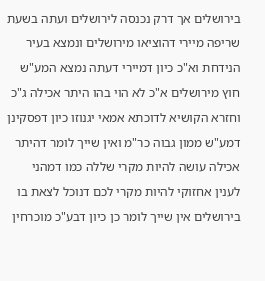בירושלים אך דרק נכנסה לירושלים ועתה בשעת שריפה מיירי דהוציאו מירושלים ונמצא בעיר הנידחת וא"כ כיון דמיירי דעתה נמצא המע"ש חוץ מירושלים א"כ לא הוי בהו היתר אכילה ג"כ וחזרא הקושיא לדוכתא אמאי יגנוזו כיון דפסקינן דמע"ש ממון גבוה כר"מ ואין שייך לומר דהיתר אכילה עושה להיות מקרי שללה כמו דמהני לענין אחזוקי להיות מקרי לכם דנוכל לצאת בו בירושלים אין שייך לומר כן כיון דבע"כ מוכרחין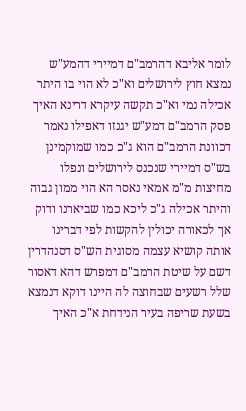לומר אליבא דהרמב"ם דמיירי דהמע"ש נמצא חוץ לירושלים וא"כ לא הוי בו היתר אכילה נמי וא"כ תקשה עיקרא דרינא האיך פסק הרמב"ם דמע"ש יגנזו דאפילו נאמר דכוונת הרמב"ם הוא ג"כ כמו שמוקמינן בש"ס דמיירי שנכנס לירושלים ונפלו מחיצות מ"מ אמאי נאסר הא הוי ממון גבוה והיתר אכילה ג"כ ליכא כמו שביארנו ודוק
אך לכאורה יכולין להקשות לפי דברינו אותה קושיא עצמה מסוגית הש"ס דסנהדרין דשם על שיטת הרמב"ם דמפרש דהא דאסור שלל רשעים שבחוצה לה היינו דוקא דנמצא בשעת שריפה בעיר הנידחת א"כ האיך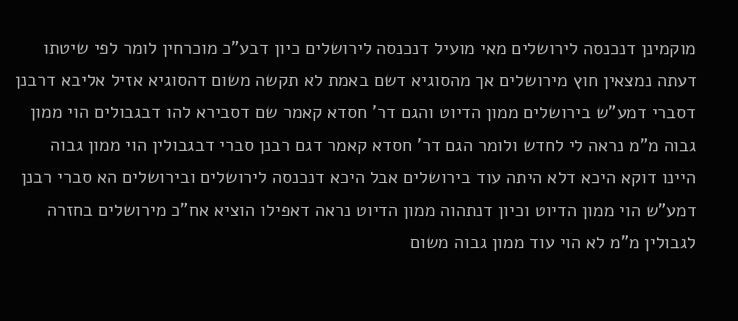מוקמינן דנכנסה לירושלים מאי מועיל דנכנסה לירושלים כיון דבע"כ מוכרחין לומר לפי שיטתו דעתה נמצאין חוץ מירושלים אך מהסוגיא דשם באמת לא תקשה משום דהסוגיא אזיל אליבא דרבנן דסברי דמע"ש בירושלים ממון הדיוט והגם דר' חסדא קאמר שם דסבירא להו דבגבולים הוי ממון גבוה מ"מ נראה לי לחדש ולומר הגם דר' חסדא קאמר דגם רבנן סברי דבגבולין הוי ממון גבוה היינו דוקא היכא דלא היתה עוד בירושלים אבל היכא דנכנסה לירושלים ובירושלים הא סברי רבנן דמע"ש הוי ממון הדיוט וכיון דנתהוה ממון הדיוט נראה דאפילו הוציא אח"כ מירושלים בחזרה לגבולין מ"מ לא הוי עוד ממון גבוה משום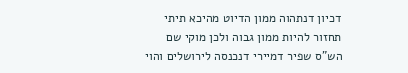דכיון דנתהוה ממון הדיוט מהיכא תיתי תחזור להיות ממון גבוה ולכן מוקי שם הש"ס שפיר דמיירי דנכנסה לירושלים והוי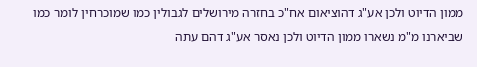ממון הדיוט ולכן אע"ג דהוציאום אח"כ בחזרה מירושלים לגבולין כמו שמוכרחין לומר כמו שביארנו מ"מ נשארו ממון הדיוט ולכן נאסר אע"ג דהם עתה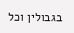בגבולין וכל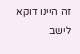זה היינו דוקא לישב